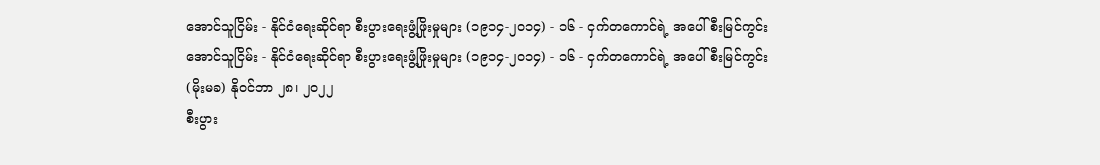အောင်သူငြိမ်း - နိုင်ငံရေးဆိုင်ရာ စီးပွားရေးဖွံ့ဖြိုးမှုများ (၁၉၁၄-၂၀၁၄) - ၁၆ - ငှက်တကောင်ရဲ့ အပေါ်စီးမြင်ကွင်း
အောင်သူငြိမ်း - နိုင်ငံရေးဆိုင်ရာ စီးပွားရေးဖွံ့ဖြိုးမှုများ (၁၉၁၄-၂၀၁၄) - ၁၆ - ငှက်တကောင်ရဲ့ အပေါ်စီးမြင်ကွင်း
(မိုးမခ) နိုဝင်ဘာ ၂၈၊ ၂၀၂၂
စီးပွား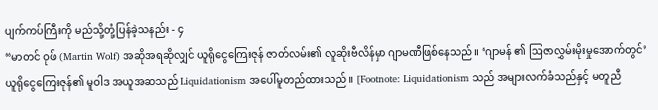ပျက်ကပ်ကြီးကို မည်သို့တုံ့ပြန်ခဲ့သနည်း - ၄
“မာတင် ဝုဖ် (Martin Wolf) အဆိုအရဆိုလျှင် ယူရိုငွေကြေးဇုန် ဇာတ်လမ်း၏ လူဆိုးဗီလိန်မှာ ဂျာမဏီဖြစ်နေသည်။ ‘ဂျာမန် ၏ ဩဇာလွှမ်းမိုးမှုအောက်တွင်’ ယူရိုငွေကြေးဇုန်၏ မူဝါဒ အယူအဆသည် Liquidationism အပေါ်မူတည်ထားသည်။ [Footnote: Liquidationism သည် အများလက်ခံသည်နှင့် မတူညီ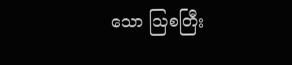သော ဩစတြီး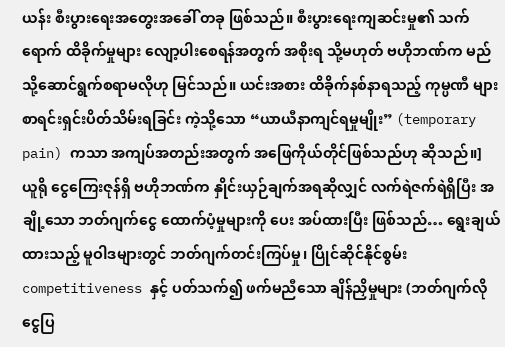ယန်း စီးပွားရေးအတွေးအခေါ် တခု ဖြစ်သည်။ စီးပွားရေးကျဆင်းမှု၏ သက်ရောက် ထိခိုက်မှုများ လျော့ပါးစေရန်အတွက် အစိုးရ သို့မဟုတ် ဗဟိုဘဏ်က မည်သို့ဆောင်ရွက်စရာမလိုဟု မြင်သည်။ ယင်းအစား ထိခိုက်နစ်နာရသည့် ကုမ္ပဏီ များ စာရင်းရှင်းပိတ်သိမ်းရခြင်း ကဲ့သို့သော “ယာယီနာကျင်ရမှုမျိုး” (temporary pain) ကသာ အကျပ်အတည်းအတွက် အဖြေကိုယ်တိုင်ဖြစ်သည်ဟု ဆိုသည်။]
ယူရို ငွေကြေးဇုန်ရှိ ဗဟိုဘဏ်က နှိုင်းယှဉ်ချက်အရဆိုလျှင် လက်ရဲဇက်ရဲရှိပြီး အချို့သော ဘတ်ဂျက်ငွေ ထောက်ပံ့မှုများကို ပေး အပ်ထားပြီး ဖြစ်သည်… ရွေးချယ်ထားသည့် မူဝါဒများတွင် ဘတ်ဂျက်တင်းကြပ်မှု၊ ပြိုင်ဆိုင်နိုင်စွမ်း competitiveness နှင့် ပတ်သက်၍ ဖက်မညီသော ချိန်ညှိမှုများ (ဘတ်ဂျက်လိုငွေပြ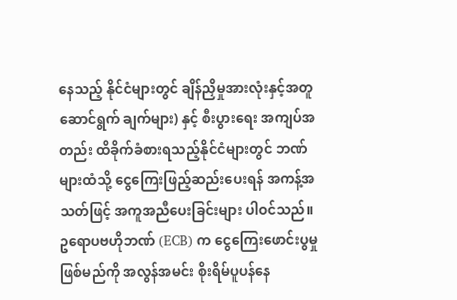နေသည့် နိုင်ငံများတွင် ချိန်ညှိမှုအားလုံးနှင့်အတူ ဆောင်ရွက် ချက်များ) နှင့် စီးပွားရေး အကျပ်အတည်း ထိခိုက်ခံစားရသည့်နိုင်ငံများတွင် ဘဏ်များထံသို့ ငွေကြေးဖြည့်ဆည်းပေးရန် အကန့်အသတ်ဖြင့် အကူအညီပေးခြင်းများ ပါဝင်သည်။ ဥရောပဗဟိုဘဏ် (ECB) က ငွေကြေးဖောင်းပွမှု ဖြစ်မည်ကို အလွန်အမင်း စိုးရိမ်ပူပန်နေ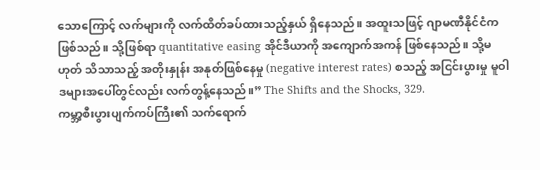သောကြောင့် လက်များကို လက်ထိတ်ခပ်ထားသည့်နှယ် ရှိနေသည်။ အထူးသဖြင့် ဂျာမဏီနိုင်ငံက ဖြစ်သည်။ သို့ဖြစ်ရာ quantitative easing အိုင်ဒီယာကို အကျောက်အကန် ဖြစ်နေသည်။ သို့မဟုတ် သိသာသည့် အတိုးနှုန်း အနုတ်ဖြစ်နေမှု (negative interest rates) စသည့် အငြင်းပွားမှု မူဝါဒများအပေါ်တွင်လည်း လက်တွန့်နေသည်။” The Shifts and the Shocks, 329.
ကမ္ဘာ့စီးပွားပျက်ကပ်ကြီး၏ သက်ရောက်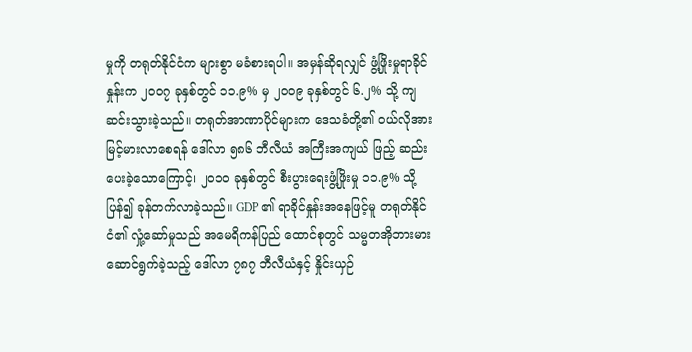မှုကို တရုတ်နိုင်ငံက များစွာ မခံစားရပါ။ အမှန်ဆိုရလျှင် ဖွံ့ဖြိုးမှုရာခိုင်နှုန်းက ၂၀၀၇ ခုနှစ်တွင် ၁၁.၉% မှ ၂၀၀၉ ခုနှစ်တွင် ၆.၂% သို့ ကျဆင်းသွားခဲ့သည်။ တရုတ်အာဏာပိုင်များက ဒေသခံတို့၏ ဝယ်လိုအား မြင့်မားလာစေရန် ဒေါ်လာ ၅၈၆ ဘီလီယံ အကြီးအကျယ် ဖြည့် ဆည်းပေးခဲ့သောကြောင့်၊ ၂၀၁၀ ခုနှစ်တွင် စီးပွားရေးဖွံ့ဖြိုးမှု ၁၁.၉% သို့ ပြန်၍ ခုန်တက်လာခဲ့သည်။ GDP ၏ ရာခိုင်နှုန်းအနေဖြင့်မူ တရုတ်နိုင်ငံ၏ လှုံ့ဆော်မှုသည် အမေရိကန်ပြည် ထောင်စုတွင် သမ္မတအိုဘားမား ဆောင်ရွက်ခဲ့သည့် ဒေါ်လာ ၇၈၇ ဘီလီယံနှင့် နှိုင်းယှဉ်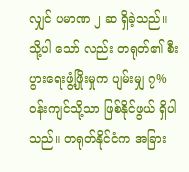လျှင် ပမာဏ ၂ ဆ ရှိခဲ့သည်။ သို့ပါ သော် လည်း တရုတ်၏ စီးပွားရေးဖွံ့ဖြိုးမှုက ပျမ်းမျှ ၇% ဝန်းကျင်သို့သာ ဖြစ်နိုင်ဖွယ် ရှိပါသည်။ တရုတ်နိုင်ငံက အခြား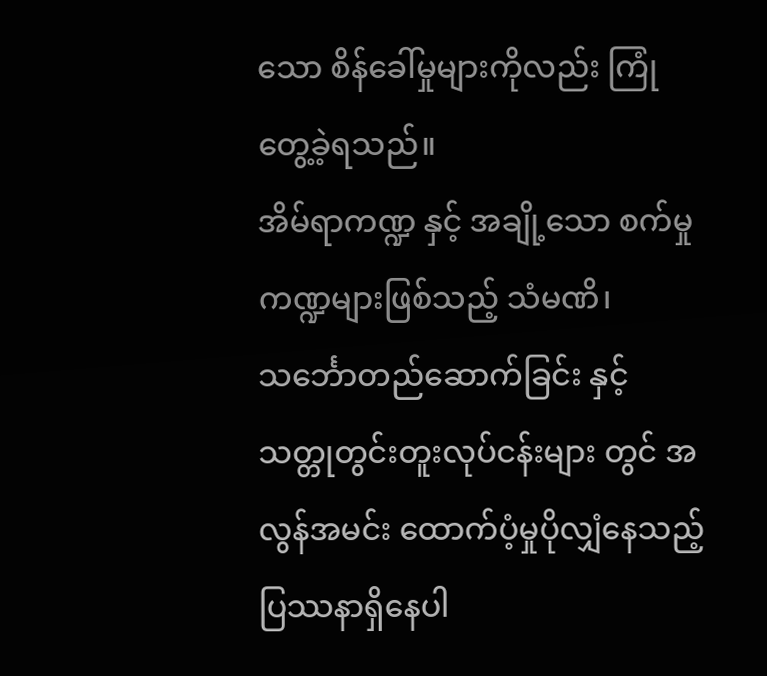သော စိန်ခေါ်မှုများကိုလည်း ကြုံတွေ့ခဲ့ရသည်။
အိမ်ရာကဏ္ဍ နှင့် အချို့သော စက်မှုကဏ္ဍများဖြစ်သည့် သံမဏိ၊ သင်္ဘောတည်ဆောက်ခြင်း နှင့် သတ္တုတွင်းတူးလုပ်ငန်းများ တွင် အလွန်အမင်း ထောက်ပံ့မှုပိုလျှံနေသည့် ပြဿနာရှိနေပါ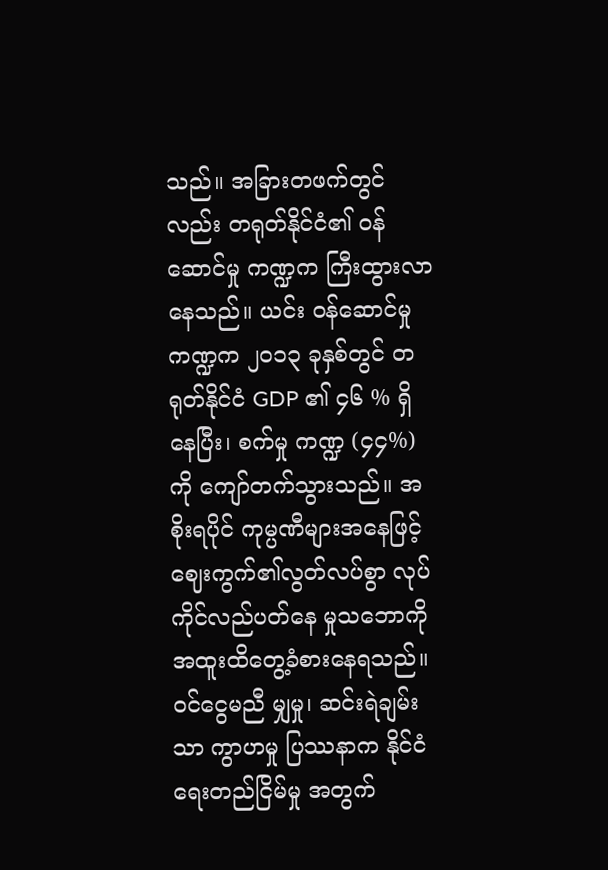သည်။ အခြားတဖက်တွင်လည်း တရုတ်နိုင်ငံ၏ ဝန်ဆောင်မှု ကဏ္ဍက ကြီးထွားလာနေသည်။ ယင်း ဝန်ဆောင်မှုကဏ္ဍက ၂၀၁၃ ခုနှစ်တွင် တရုတ်နိုင်ငံ GDP ၏ ၄၆ % ရှိနေပြီး၊ စက်မှု ကဏ္ဍ (၄၄%) ကို ကျော်တက်သွားသည်။ အစိုးရပိုင် ကုမ္ပဏီများအနေဖြင့် ဈေးကွက်၏လွတ်လပ်စွာ လုပ်ကိုင်လည်ပတ်နေ မှုသဘောကို အထူးထိတွေ့ခံစားနေရသည်။ ဝင်ငွေမညီ မျှမှု၊ ဆင်းရဲချမ်းသာ ကွာဟမှု ပြဿနာက နိုင်ငံရေးတည်ငြိမ်မှု အတွက်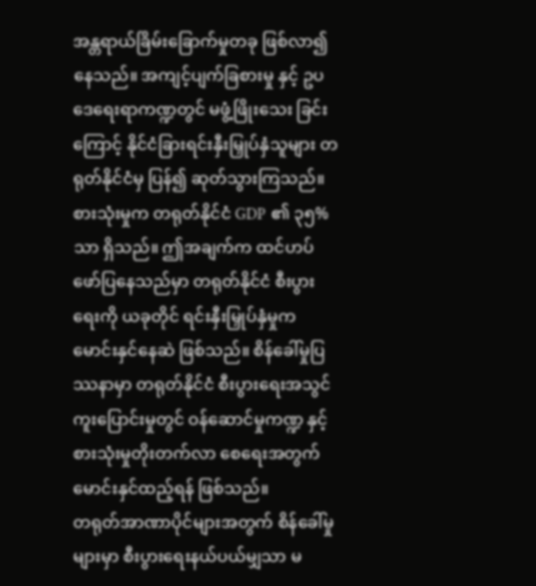အန္တရာယ်ခြိမ်းခြောက်မှုတခု ဖြစ်လာ၍ နေသည်။ အကျင့်ပျက်ခြစားမှု နှင့် ဥပဒေရေးရာကဏ္ဍတွင် မဖွံ့ဖြိုးသေး ခြင်းကြောင့် နိုင်ငံခြားရင်းနှီးမြှုပ်နှံသူများ တရုတ်နိုင်ငံမှ ပြန်၍ ဆုတ်သွားကြသည်။ စားသုံးမှုက တရုတ်နိုင်ငံ GDP ၏ ၃၅% သာ ရှိသည်။ ဤအချက်က ထင်ဟပ်ဖော်ပြနေသည်မှာ တရုတ်နိုင်ငံ စီးပွားရေးကို ယခုတိုင် ရင်းနှီးမြှုပ်နှံမှုက မောင်းနှင်နေဆဲ ဖြစ်သည်။ စိန်ခေါ်မှုပြဿနာမှာ တရုတ်နိုင်ငံ စီးပွားရေးအသွင်ကူးပြောင်းမှုတွင် ဝန်ဆောင်မှုကဏ္ဍ နှင့် စားသုံးမှုတိုးတက်လာ စေရေးအတွက် မောင်းနှင်ထည့်ရန် ဖြစ်သည်။
တရုတ်အာဏာပိုင်များအတွက် စိန်ခေါ်မှုများမှာ စီးပွားရေးနယ်ပယ်မျှသာ မ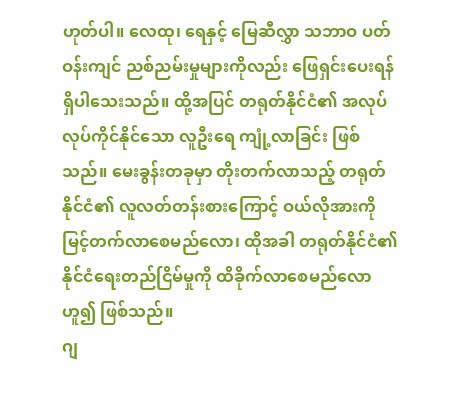ဟုတ်ပါ။ လေထု၊ ရေနှင့် မြေဆီလွှာ သဘာဝ ပတ်ဝန်းကျင် ညစ်ညမ်းမှုများကိုလည်း ဖြေရှင်းပေးရန် ရှိပါသေးသည်။ ထို့အပြင် တရုတ်နိုင်ငံ၏ အလုပ်လုပ်ကိုင်နိုင်သော လူဦးရေ ကျုံ့လာခြင်း ဖြစ်သည်။ မေးခွန်းတခုမှာ တိုးတက်လာသည့် တရုတ်နိုင်ငံ၏ လူလတ်တန်းစားကြောင့် ဝယ်လိုအားကို မြင့်တက်လာစေမည်လော၊ ထိုအခါ တရုတ်နိုင်ငံ၏ နိုင်ငံရေးတည်ငြိမ်မှုကို ထိခိုက်လာစေမည်လော ဟူ၍ ဖြစ်သည်။
ဂျ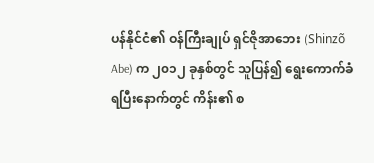ပန်နိုင်ငံ၏ ဝန်ကြီးချုပ် ရှင်ဇိုအာဘေး (Shinzõ Abe) က ၂၀၁၂ ခုနှစ်တွင် သူပြန်၍ ရွေးကောက်ခံရပြီးနောက်တွင် ကိန်း၏ စ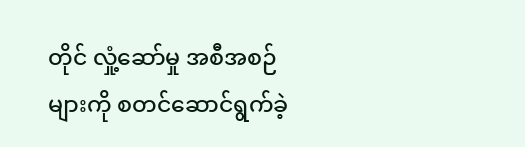တိုင် လှုံ့ဆော်မှု အစီအစဉ်များကို စတင်ဆောင်ရွက်ခဲ့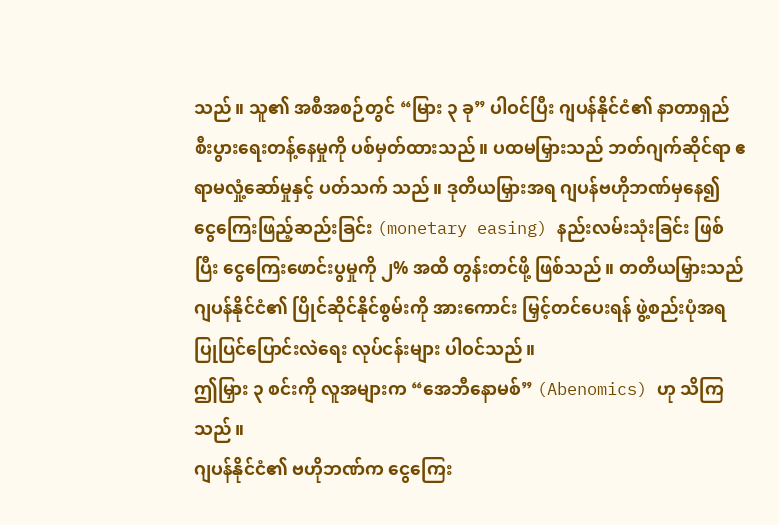သည်။ သူ၏ အစီအစဉ်တွင် “မြား ၃ ခု” ပါဝင်ပြီး ဂျပန်နိုင်ငံ၏ နာတာရှည် စီးပွားရေးတန့်နေမှုကို ပစ်မှတ်ထားသည်။ ပထမမြှားသည် ဘတ်ဂျက်ဆိုင်ရာ ဧရာမလှုံ့ဆော်မှုနှင့် ပတ်သက် သည်။ ဒုတိယမြှားအရ ဂျပန်ဗဟိုဘဏ်မှနေ၍ ငွေကြေးဖြည့်ဆည်းခြင်း (monetary easing) နည်းလမ်းသုံးခြင်း ဖြစ်ပြီး ငွေကြေးဖောင်းပွမှုကို ၂% အထိ တွန်းတင်ဖို့ ဖြစ်သည်။ တတိယမြှားသည် ဂျပန်နိုင်ငံ၏ ပြိုင်ဆိုင်နိုင်စွမ်းကို အားကောင်း မြှင့်တင်ပေးရန် ဖွဲ့စည်းပုံအရ ပြုပြင်ပြောင်းလဲရေး လုပ်ငန်းများ ပါဝင်သည်။
ဤမြှား ၃ စင်းကို လူအများက “အေဘီနောမစ်” (Abenomics) ဟု သိကြသည်။
ဂျပန်နိုင်ငံ၏ ဗဟိုဘဏ်က ငွေကြေး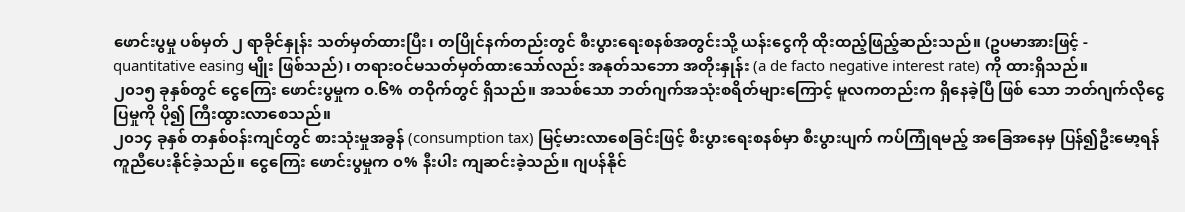ဖောင်းပွမှု ပစ်မှတ် ၂ ရာခိုင်နှုန်း သတ်မှတ်ထားပြီး၊ တပြိုင်နက်တည်းတွင် စီးပွားရေးစနစ်အတွင်းသို့ ယန်းငွေကို ထိုးထည့်ဖြည့်ဆည်းသည်။ (ဥပမာအားဖြင့် - quantitative easing မျိုး ဖြစ်သည်)၊ တရားဝင်မသတ်မှတ်ထားသော်လည်း အနုတ်သဘော အတိုးနှုန်း (a de facto negative interest rate) ကို ထားရှိသည်။
၂၀၁၅ ခုနှစ်တွင် ငွေကြေး ဖောင်းပွမှုက ၀.၆% တဝိုက်တွင် ရှိသည်။ အသစ်သော ဘတ်ဂျက်အသုံးစရိတ်များကြောင့် မူလကတည်းက ရှိနေခဲ့ပြီ ဖြစ် သော ဘတ်ဂျက်လိုငွေပြမှုကို ပို၍ ကြီးထွားလာစေသည်။
၂၀၁၄ ခုနှစ် တနှစ်ဝန်းကျင်တွင် စားသုံးမှုအခွန် (consumption tax) မြင့်မားလာစေခြင်းဖြင့် စီးပွားရေးစနစ်မှာ စီးပွားပျက် ကပ်ကြုံရမည့် အခြေအနေမှ ပြန်၍ဦးမော့ရန် ကူညီပေးနိုင်ခဲ့သည်။ ငွေကြေး ဖောင်းပွမှုက ၀% နီးပါး ကျဆင်းခဲ့သည်။ ဂျပန်နိုင်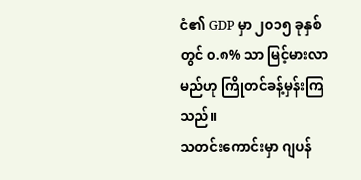ငံ၏ GDP မှာ ၂၀၁၅ ခုနှစ်တွင် ၀.၈% သာ မြင့်မားလာမည်ဟု ကြိုတင်ခန့်မှန်းကြသည်။
သတင်းကောင်းမှာ ဂျပန်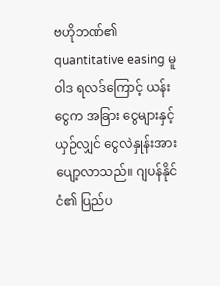ဗဟိုဘဏ်၏ quantitative easing မူဝါဒ ရလဒ်ကြောင့် ယန်းငွေက အခြား ငွေများနှင့် ယှဉ်လျှင် ငွေလဲနှုန်းအားပျော့လာသည်။ ဂျပန်နိုင်ငံ၏ ပြည်ပ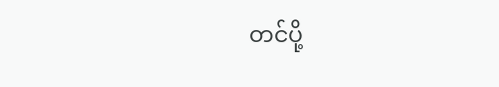တင်ပို့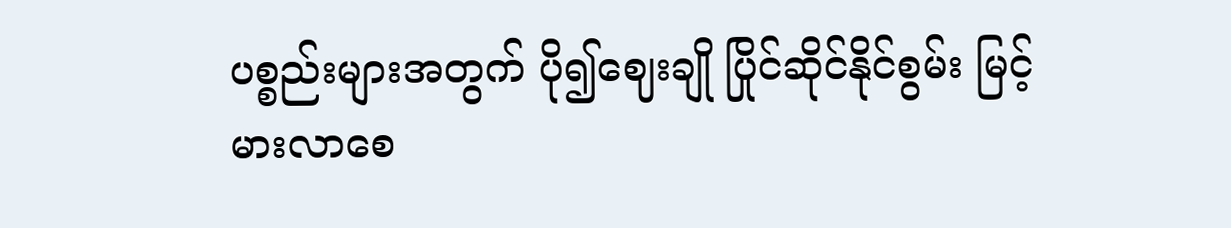ပစ္စည်းများအတွက် ပို၍ဈေးချို ပြိုင်ဆိုင်နိုင်စွမ်း မြင့်မားလာစေ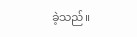ခဲ့သည်။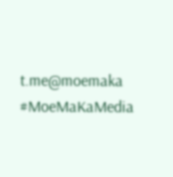t.me@moemaka
#MoeMaKaMedia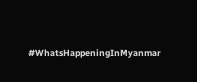#WhatsHappeningInMyanmar